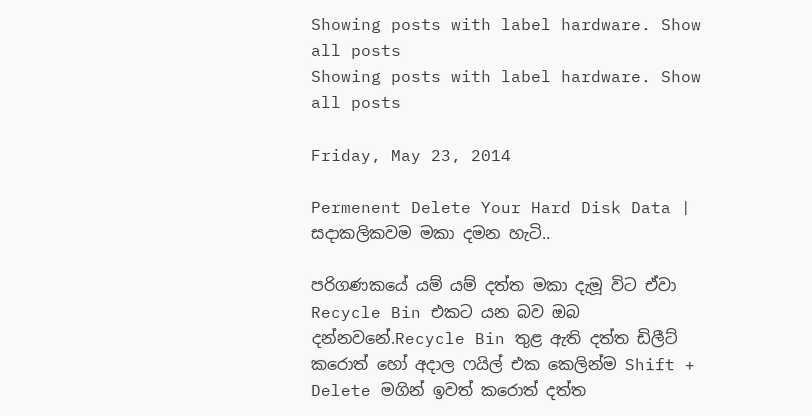Showing posts with label hardware. Show all posts
Showing posts with label hardware. Show all posts

Friday, May 23, 2014

Permenent Delete Your Hard Disk Data | සදාකලිකවම මකා දමන හැටි..

පරිගණකයේ යම් යම් දත්ත මකා දැමූ විට ඒවා Recycle Bin එකට යන බව ඔබ දන්නවනේ.Recycle Bin තුළ ඇති දත්ත ඩිලීට් කරොත් හෝ අදාල ෆයිල් එක කෙලින්ම Shift + Delete මගින් ඉවත් කරොත් දත්ත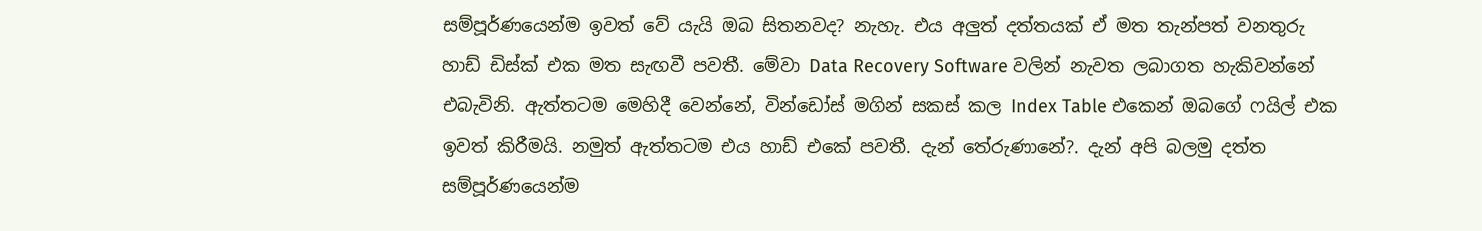සම්පූර්ණයෙන්ම ඉවත් වේ යැයි ඔබ සිතනවද? නැහැ. එය අලුත් දත්තයක් ඒ මත තැන්පත් වනතුරු හාඩ් ඩිස්ක් එක මත සැඟවී පවතී. මේවා Data Recovery Software වලින් නැවත ලබාගත හැකිවන්නේ එබැවිනි. ඇත්තටම මෙහිදී වෙන්නේ, වින්ඩෝස් මගින් සකස් කල Index Table එකෙන් ඔබගේ ෆයිල් එක ඉවත් කිරීමයි. නමුත් ඇත්තටම එය හාඩ් එකේ පවතී. දැන් තේරුණානේ?. දැන් අපි බලමු දත්ත සම්පූර්ණයෙන්ම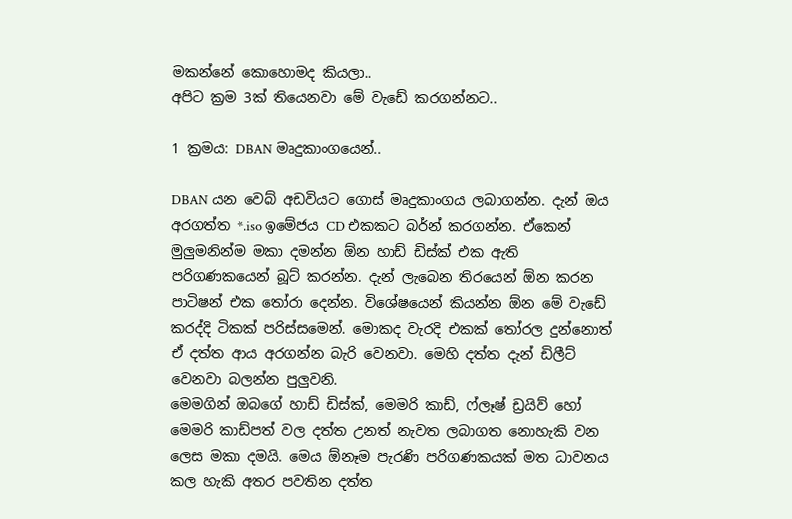මකන්නේ කොහොමද කියලා..
අපිට ක්‍රම 3ක් තියෙනවා මේ වැඩේ කරගන්නට..

1 ක්‍රමය: DBAN මෘදුකාංගයෙන්..

DBAN යන වෙබ් අඩවියට ගොස් මෘදුකාංගය ලබාගන්න. දැන් ඔය අරගත්ත *.iso ඉමේජය CD එකකට බර්න් කරගන්න. ඒකෙන් මුලුමනින්ම මකා දමන්න ඕන හාඩ් ඩිස්ක් එක ඇති පරිගණකයෙන් බූට් කරන්න. දැන් ලැබෙන තිරයෙන් ඕන කරන පාටිෂන් එක තෝරා දෙන්න. විශේෂයෙන් කියන්න ඕන මේ වැඩේ කරද්දි ටිකක් පරිස්සමෙන්. මොකද වැරදි එකක් තෝරල දුන්නොත් ඒ දත්ත ආය අරගන්න බැරි වෙනවා. මෙහි දත්ත දැන් ඩිලීට් වෙනවා බලන්න පුලුවනි.
මෙමගින් ඔබගේ හාඩ් ඩිස්ක්, මෙමරි කාඩ්, ෆ්ලෑෂ් ඩ්‍රයිව් හෝ මෙමරි කාඩ්පත් වල දත්ත උනත් නැවත ලබාගත නොහැකි වන ලෙස මකා දමයි. මෙය ඕනෑම පැරණි පරිගණකයක් මත ධාවනය කල හැකි අතර පවතින දත්ත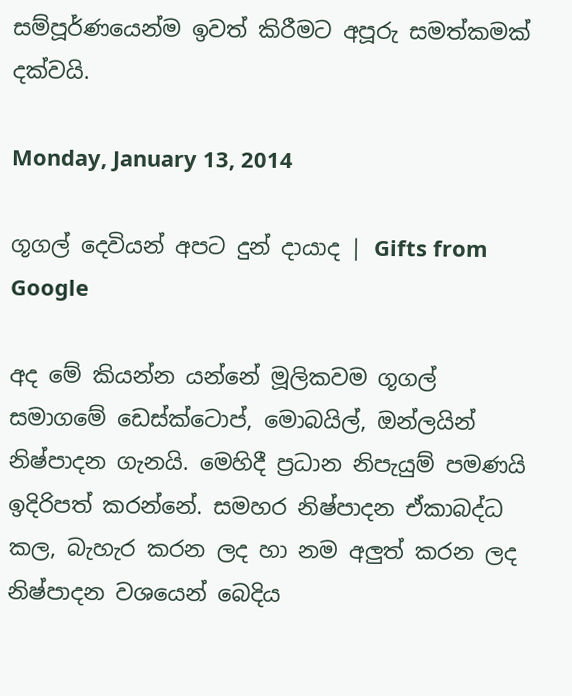සම්පූර්ණයෙන්ම ඉවත් කිරීමට අපූරු සමත්කමක් දක්වයි.

Monday, January 13, 2014

ගූගල් දෙවියන් අපට දුන් දායාද | Gifts from Google

අද මේ කියන්න යන්නේ මූලිකවම ගූගල් සමාගමේ ඩෙස්ක්ටොප්, මොබයිල්, ඔන්ලයින් නිෂ්පාදන ගැනයි. මෙහිදී ප්‍රධාන නිපැයුම් පමණයි ඉදිරිපත් කරන්නේ. සමහර නිෂ්පාදන ඒකාබද්ධ කල, බැහැර කරන ලද හා නම අලුත් කරන ලද නිෂ්පාදන වශයෙන් බෙදිය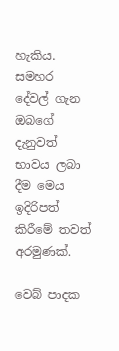හැකිය. සමහර දේවල් ගැන ඔබගේ දැනුවත් භාවය ලබා දීම මෙය ඉදිරිපත් කිරීමේ තවත් අරමුණක්.

වෙබ් පාදක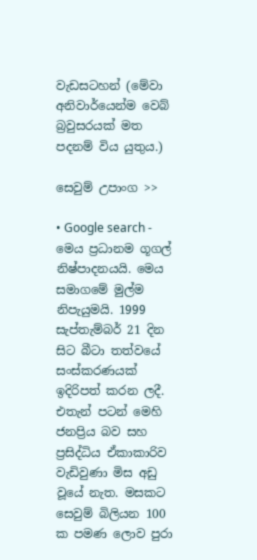වැඩසටහන් (මේවා අනිවාර්යෙන්ම වෙබ් බ්‍රවුසරයක් මත පදනම් විය යුතුය.)

සෙවුම් උපාංග >>

• Google search - මෙය ප්‍රධානම ගූගල් නිෂ්පාදනයයි. මෙය සමාගමේ මුල්ම නිපැයුමයි. 1999 සැප්තැම්බර් 21 දින සිට බීටා තත්වයේ සංස්කරණයක් ඉදිරිපත් කරන ලදී. එතැන් පටන් මෙහි ජනප්‍රිය බව සහ ප්‍රසිද්ධිය ඒකාකාරිව වැඩිවුණා මිස අඩු වූයේ නැත. මසකට සෙවුම් බිලියන 100 ක පමණ ලොව පුරා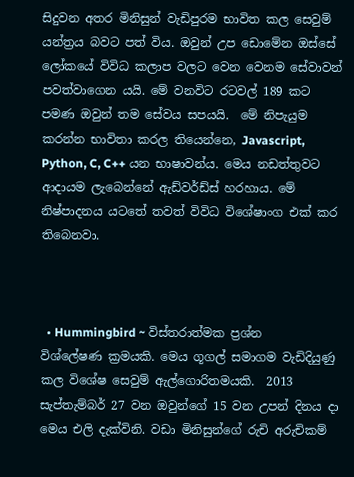සිදුවන අතර මිනිසුන් වැඩිපුරම භාවිත කල සෙවුම් යන්ත්‍රය බවට පත් විය. ඔවුන් උප ඩොමේන ඔස්සේ ලෝකයේ විවිධ කලාප වලට වෙන වෙනම සේවාවන් පවත්වාගෙන යයි. මේ වනවිට රටවල් 189 කට පමණ ඔවුන් තම සේවය සපයයි.  මේ නිපැයුම කරන්න භාවිතා කරල තියෙන්නෙ, Javascript, Python, C, C++ යන භාෂාවන්ය. මෙය නඩත්තුවට ආදායම ලැබෙන්නේ ඇඩ්වර්ඩ්ස් හරහාය. මේ නිෂ්පාදනය යටතේ තවත් විවිධ විශේෂාංග එක් කර තිබෙනවා.



  • Hummingbird ~ විස්තරාත්මක ප්‍රශ්න විශ්ලේෂණ ක්‍රමයකි. මෙය ගූගල් සමාගම වැඩිදියුණු කල විශේෂ සෙවුම් ඇල්ගොරිතමයකි.  2013 සැප්තැම්බර් 27 වන ඔවුන්ගේ 15 වන උපන් දිනය දා මෙය එලි දැක්විනි. වඩා මිනිසුන්ගේ රුචි අරුචිකම්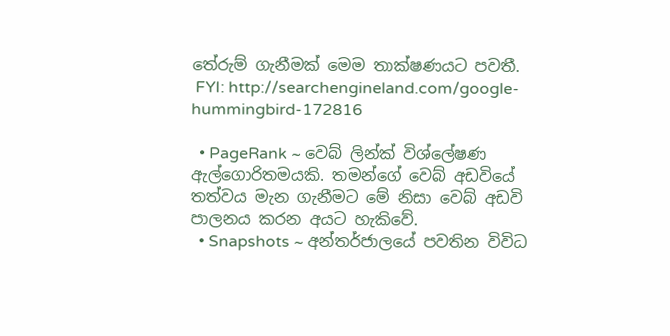තේරුම් ගැනීමක් මෙම තාක්ෂණයට පවතී.
 FYI: http://searchengineland.com/google-hummingbird-172816

  • PageRank ~ වෙබ් ලින්ක් විශ්ලේෂණ ඇල්ගොරිතමයකි. තමන්ගේ වෙබ් අඩවියේ තත්වය මැන ගැනීමට මේ නිසා වෙබ් අඩවි පාලනය කරන අයට හැකිවේ.
  • Snapshots ~ අන්තර්ජාලයේ පවතින විවිධ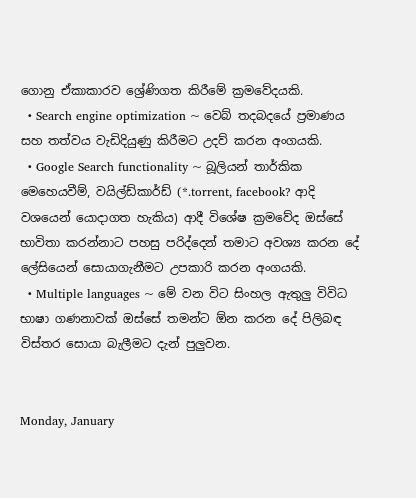ගොනු ඒකාකාරව ශ්‍රේණිගත කිරීමේ ක්‍රමවේදයකි.
  • Search engine optimization ~ වෙබ් තදබදයේ ප්‍රමාණය සහ තත්වය වැඩිදියුණු කිරීමට උදව් කරන අංගයකි.
  • Google Search functionality ~ බූලියන් තාර්කික මෙහෙයවීම්, වයිල්ඩ්කාර්ඩ් (*.torrent, facebook? ආදි වශයෙන් යොදාගත හැකිය) ආදී විශේෂ ක්‍රමවේද ඔස්සේ භාවිතා කරන්නාට පහසු පරිද්දෙන් තමාට අවශ්‍ය කරන දේ ලේසියෙන් සොයාගැනීමට උපකාරි කරන අංගයකි.
  • Multiple languages ~ මේ වන විට සිංහල ඇතුලු විවිධ භාෂා ගණනාවක් ඔස්සේ තමන්ට ඕන කරන දේ පිලිබඳ විස්තර සොයා බැලීමට දැන් පුලුවන.


Monday, January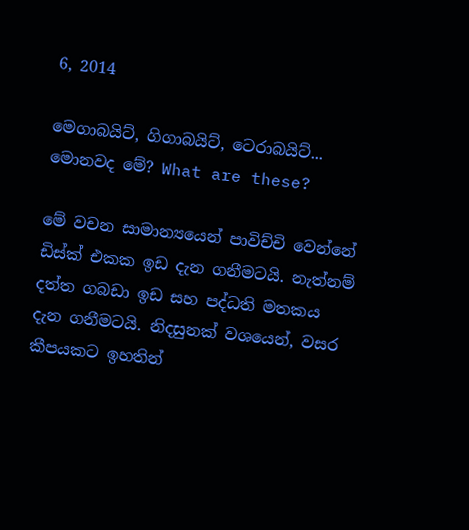6, 2014

මෙගාබයිට්, ගිගාබයිට්, ටෙරාබයිට්... මොනවද මේ? What are these?

මේ වචන සාමාන්‍යයෙන් පාවිච්චි වෙන්නේ ඩිස්ක් එකක ඉඩ දැන ගනීමටයි. නැත්නම් දත්ත ගබඩා ඉඩ සහ පද්ධති මතකය දැන ගනීමටයි. නිදසුනක් වශයෙන්, වසර කීපයකට ඉහතින්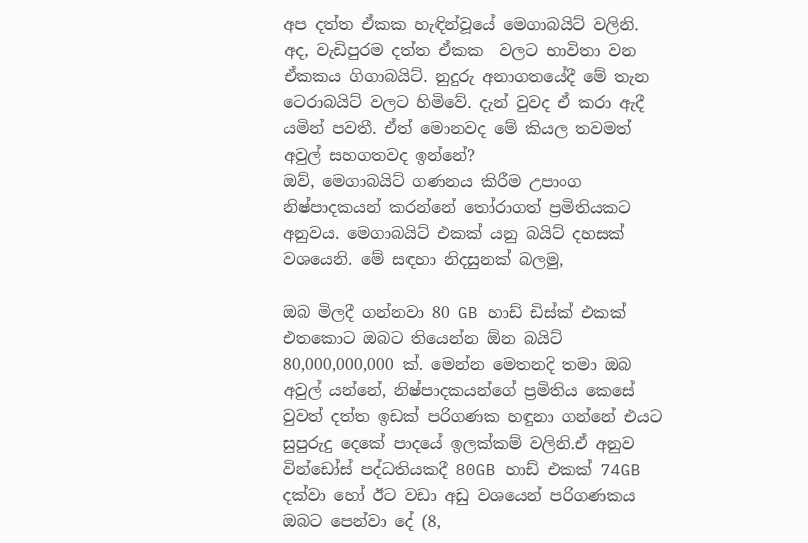අප දත්ත ඒකක හැඳින්වූයේ මෙගාබයිට් වලිනි. අද, වැඩිපුරම දත්ත ඒකක  වලට භාවිතා වන ඒකකය ගිගාබයිට්. නුදුරු අනාගතයේදී මේ තැන ටෙරාබයිට් වලට හිමිවේ. දැන් වුවද ඒ කරා ඇදී යමින් පවතී. ඒත් මොනවද මේ කියල තවමත් අවුල් සහගතවද ඉන්නේ?
ඔව්, මෙගාබයිට් ගණනය කිරීම උපාංග නිෂ්පාදකයන් කරන්නේ ‍තෝරාගත් ප්‍රමිතියකට අනුවය. මෙගාබයිට් එකක් යනු බයිට් දහසක් වශයෙනි. මේ සඳහා නිදසුනක් බලමු,

ඔබ මිලදී ගන්නවා 80 GB හාඩ් ඩිස්ක් එකක් එතකොට ඔබට තියෙන්න ඕන බයිට් 80,000,000,000 ක්. මෙන්න මෙතනදි තමා ඔබ අවුල් යන්නේ, නිෂ්පාදකයන්ගේ ප්‍රමිතිය කෙසේ වුවත් දත්ත ඉඩක් පරිගණක හඳුනා ගන්නේ එයට සුපුරුදු දෙකේ පාදයේ ඉලක්කම් වලිනි.ඒ අනුව වින්ඩෝස් පද්ධතියකදී 80GB හාඩ් එකක් 74GB දක්වා හෝ ඊට වඩා අඩු වශයෙන් පරිගණකය ඔබට පෙන්වා දේ (8,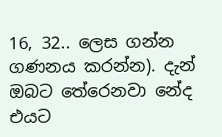16, 32.. ලෙස ගන්න ගණනය කරන්න). දැන් ඔබට තේරෙනවා නේද එයට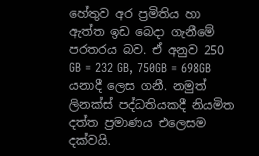හේතුව අර ප්‍රමිතිය හා ඇත්ත ඉඩ බෙදා ගැනීමේ පරතරය බව. ඒ අනුව 250 GB = 232 GB, 750GB = 698GB යනාදී ලෙස ගනී. නමුත් ලිනක්ස් පද්ධතියකදී නියමිත දත්ත ප්‍රමාණය එලෙසම දක්වයි.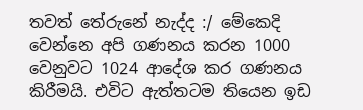තවත් තේරුනේ නැද්ද :/ මේකෙදි වෙන්නෙ අපි ගණනය කරන 1000 වෙනුවට 1024 ආදේශ කර ගණනය කිරීමයි. එවිට ඇත්තටම තියෙන ඉඩ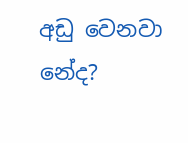අඩු වෙනවා නේද?